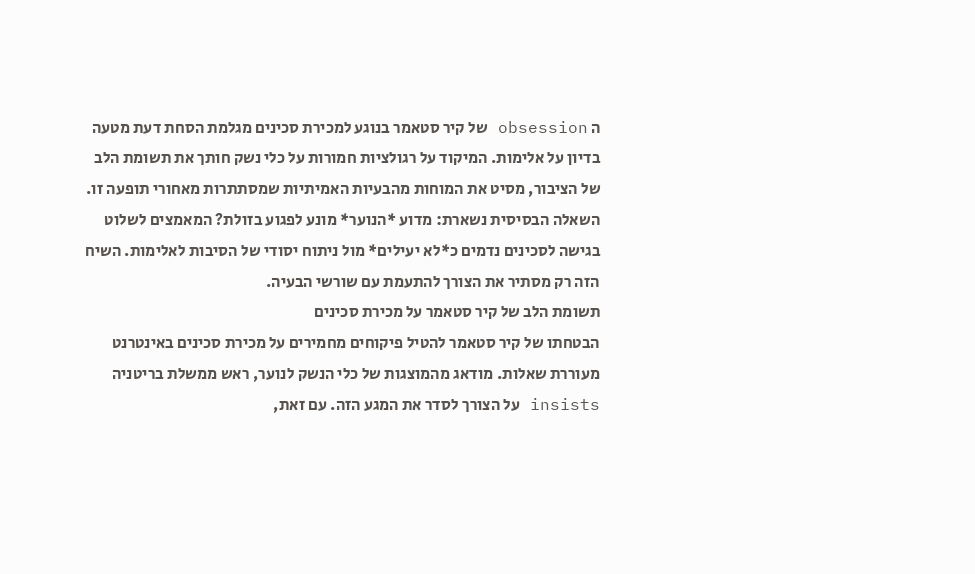ה obsession של קיר סטאמר בנוגע למכירת סכינים מגלמת הסחת דעת מטעה בדיון על אלימות. המיקוד על רגולציות חמורות על כלי נשק חותך את תשומת הלב של הציבור, מסיט את המוחות מהבעיות האמיתיות שמסתתרות מאחורי תופעה זו. השאלה הבסיסית נשארת: מדוע *הנוער* מונע לפגוע בזולת? המאמצים לשלוט בגישה לסכינים נדמים כ*לא יעילים* מול ניתוח יסודי של הסיבות לאלימות. השיח הזה רק מסתיר את הצורך להתעמת עם שורשי הבעיה.
תשומת הלב של קיר סטאמר על מכירת סכינים
הבטחתו של קיר סטאמר להטיל פיקוחים מחמירים על מכירת סכינים באינטרנט מעוררת שאלות. מודאג מהמוצגות של כלי הנשק לנוער, ראש ממשלת בריטניה insists על הצורך לסדר את המגע הזה. עם זאת,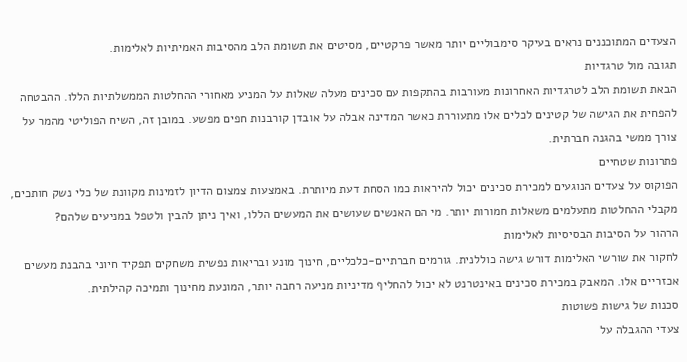הצעדים המתוכננים נראים בעיקר סימבוליים יותר מאשר פרקטיים, מסיטים את תשומת הלב מהסיבות האמיתיות לאלימות.
תגובה מול טרגדיות
הבאת תשומת הלב לטרגדיות האחרונות מעורבות בהתקפות עם סכינים מעלה שאלות על המניע מאחורי ההחלטות הממשלתיות הללו. ההבטחה להפחית את הגישה של קטינים לכלים אלו מתעוררת כאשר המדינה אבלה על אובדן קורבנות חפים מפשע. במובן זה, השיח הפוליטי מהמר על צורך ממשי בהגנה חברתית.
פתרונות שטחיים
הפוקוס על צעדים הנוגעים למכירת סכינים יכול להיראות כמו הסחת דעת מיותרת. באמצעות צמצום הדיון לזמינות מקוונת של כלי נשק חותכים, מקבלי ההחלטות מתעלמים משאלות חמורות יותר. מי הם האנשים שעושים את המעשים הללו, ואיך ניתן להבין ולטפל במניעים שלהם?
הרהור על הסיבות הבסיסיות לאלימות
לחקור את שורשי האלימות דורש גישה כוללנית. גורמים חברתיים-כלכליים, חינוך מונע ובריאות נפשית משחקים תפקיד חיוני בהבנת מעשים אכזריים אלו. המאבק במכירת סכינים באינטרנט לא יכול להחליף מדיניות מניעה רחבה יותר, המונעת מחינוך ותמיכה קהילתית.
סכנות של גישות פשוטות
צעדי ההגבלה על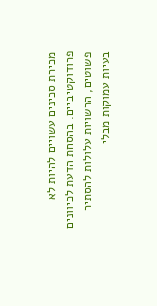מכירת סכינים עשויים להיות לא פרודוקטיביים. בהסחת הדעת לכיוונים פשוטים, הרשויות עלולות להסתיר בעיות עמוקות מבלי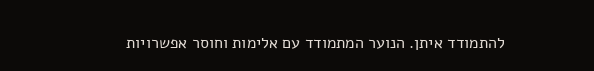להתמודד איתן. הנוער המתמודד עם אלימות וחוסר אפשרויות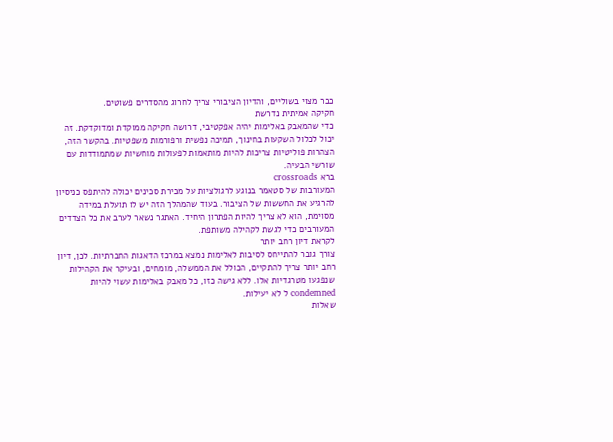כבר מצוי בשוליים, והדיון הציבורי צריך לחרוג מהסדרים פשוטים.
חקיקה אמיתית נדרשת
כדי שהמאבק באלימות יהיה אפקטיבי, דרושה חקיקה ממוקדת ומדוקדקת. זה יכול לכלול השקעות בחינוך, תמיכה נפשית ורפורמות משפטיות. בהקשר הזה, הצהרות פוליטיות צריכות להיות מותאמות לפעולות מוחשיות שמתמודדות עם שורשי הבעיה.
ברא crossroads
המעורבות של סטאמר בנוגע לרגולציות על מכירת סכינים יכולה להיתפס כניסיון להרגיע את החששות של הציבור. בעוד שהמהלך הזה יש לו תועלת במידה מסוימת, הוא לא צריך להיות הפתרון היחיד. האתגר נשאר לערב את כל הצדדים המעורבים כדי לגשת לקהילה משותפת.
לקראת דיון רחב יותר
צורך גובר להתייחס לסיבות לאלימות נמצא במרכז הדאגות החברתיות. לכן, דיון רחב יותר צריך להתקיים, הכולל את הממשלה, מומחים, ובעיקר את הקהילות שנפגעו מטרגדיות אלו. ללא גישה כזו, כל מאבק באלימות עשוי להיות condemned ל לא יעילות.
שאלות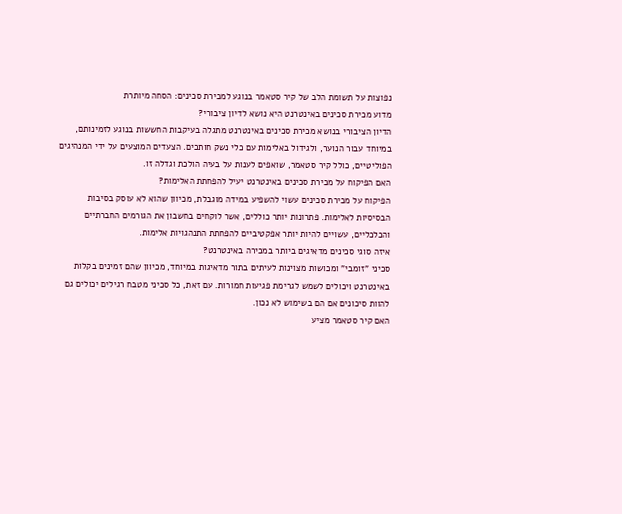נפוצות על תשומת הלב של קיר סטאמר בנוגע למכירת סכינים: הסחה מיותרת
מדוע מכירת סכינים באינטרנט היא נושא לדיון ציבורי?
הדיון הציבורי בנושא מכירת סכינים באינטרנט מתגלה בעיקבות החששות בנוגע לזמינותם, במיוחד עבור הנוער, ולגידול באלימות עם כלי נשק חותכים. הצעדים המוצעים על ידי המנהיגים הפוליטיים, כולל קיר סטאמר, שואפים לענות על בעיה הולכת וגדלה זו.
האם הפיקוח על מכירת סכינים באינטרנט יעיל להפחתת האלימות?
הפיקוח על מכירת סכינים עשוי להשפיע במידה מוגבלת, מכיוון שהוא לא עוסק בסיבות הבסיסיות לאלימות. פתרונות יותר כוללים, אשר לוקחים בחשבון את הגורמים החברתיים והכלכליים, עשויים להיות יותר אפקטיביים להפחתת התנהגויות אלימות.
איזה סוגי סכינים מדאיגים ביותר במכירה באינטרנט?
סכיני "זומבי" ומכושות מצוינות לעיתים בתור מדאיגות במיוחד, מכיוון שהם זמינים בקלות באינטרנט ויכולים לשמש לגרימת פגיעות חמורות. עם זאת, כל סכיני מטבח רגילים יכולים גם להוות סיכונים אם הם בשימוש לא נכון.
האם קיר סטאמר מציע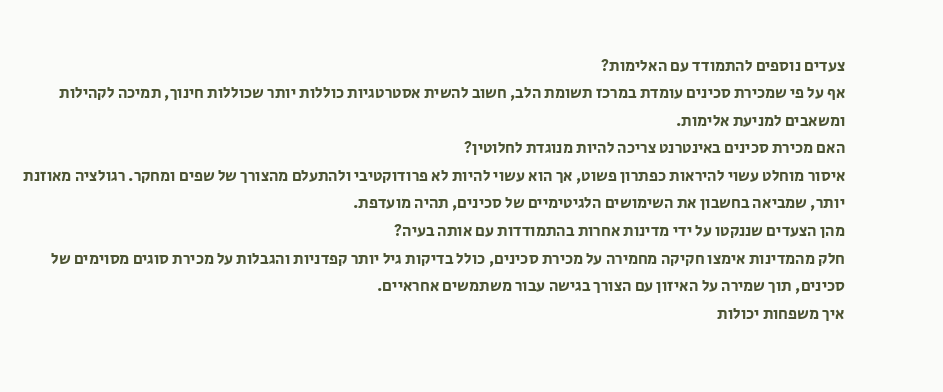צעדים נוספים להתמודד עם האלימות?
אף על פי שמכירת סכינים עומדת במרכז תשומת הלב, חשוב להשית אסטרטגיות כוללות יותר שכוללות חינוך, תמיכה לקהילות ומשאבים למניעת אלימות.
האם מכירת סכינים באינטרנט צריכה להיות מנוגדת לחלוטין?
איסור מוחלט עשוי להיראות כפתרון פשוט, אך הוא עשוי להיות לא פרודוקטיבי ולהתעלם מהצורך של שפים ומחקר. רגולציה מאוזנת יותר, שמביאה בחשבון את השימושים הלגיטימיים של סכינים, תהיה מועדפת.
מהן הצעדים שננקטו על ידי מדינות אחרות בהתמודדות עם אותה בעיה?
חלק מהמדינות אימצו חקיקה מחמירה על מכירת סכינים, כולל בדיקות גיל יותר קפדניות והגבלות על מכירת סוגים מסוימים של סכינים, תוך שמירה על האיזון עם הצורך בגישה עבור משתמשים אחראיים.
איך משפחות יכולות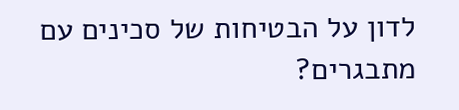לדון על הבטיחות של סכינים עם מתבגרים?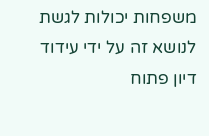משפחות יכולות לגשת לנושא זה על ידי עידוד דיון פתוח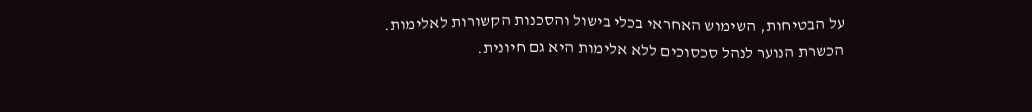על הבטיחות, השימוש האחראי בכלי בישול והסכנות הקשורות לאלימות. הכשרת הנוער לנהל סכסוכים ללא אלימות היא גם חיונית.